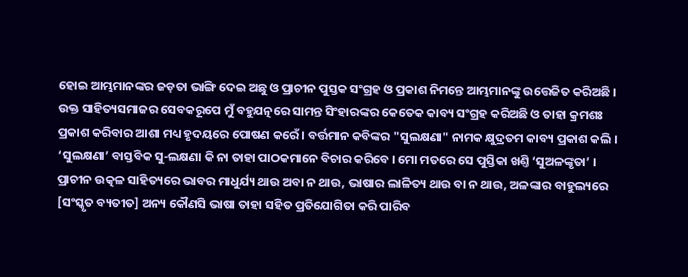ହୋଇ ଆମ୍ଭମାନଙ୍କର ଜଡ଼ତା ଭାଙ୍ଗି ଦେଇ ଅଛୁ ଓ ପ୍ରାଚୀନ ପୁସ୍ତକ ସଂଗ୍ରହ ଓ ପ୍ରକାଶ ନିମନ୍ତେ ଆମ୍ଭମାନଙ୍କୁ ଉତ୍ତେଜିତ କରିଅଛି । ଉକ୍ତ ସାହିତ୍ୟସମାଜର ସେବକରୂପେ ମୁଁ ବହୁଯତ୍ନରେ ସାମନ୍ତ ସିଂହାରଙ୍କର କେତେକ କାବ୍ୟ ସଂଗ୍ରହ କରିଅଛି ଓ ତାହା କ୍ରମଶଃ ପ୍ରକାଶ କରିବାର ଆଶା ମଧ୍ୟ ହୃଦୟରେ ପୋଷଣ କରେଁ । ବର୍ତ୍ତମାନ କବିଙ୍କର "ସୁଲକ୍ଷଣା" ନାମକ କ୍ଷୁଦ୍ରତମ କାବ୍ୟ ପ୍ରକାଶ କଲି ।
‘ସୁଲକ୍ଷଣା’ ବାସ୍ତବିକ ସୁ-ଲକ୍ଷଣା କି ନା ତାହା ପାଠକମାନେ ବିଚାର କରିବେ । ମୋ ମତରେ ସେ ପୁସ୍ତିକା ଖଣ୍ତି ‘ସୁଅଳଙ୍କୃତା’ । ପ୍ରାଚୀନ ଉତ୍କଳ ସାହିତ୍ୟରେ ଭାବର ମାଧୁର୍ଯ୍ୟ ଥାଉ ଅବା ନ ଥାଉ, ଭାଷାର ଲାଳିତ୍ୟ ଥାଉ ବା ନ ଥାଉ, ଅଳଙ୍କାର ବାହୁଲ୍ୟରେ [ସଂସ୍କୃତ ବ୍ୟତୀତ] ଅନ୍ୟ କୌଣସି ଭାଷା ତାହା ସହିତ ପ୍ରତିଯୋଗିତା କରି ପାରିବ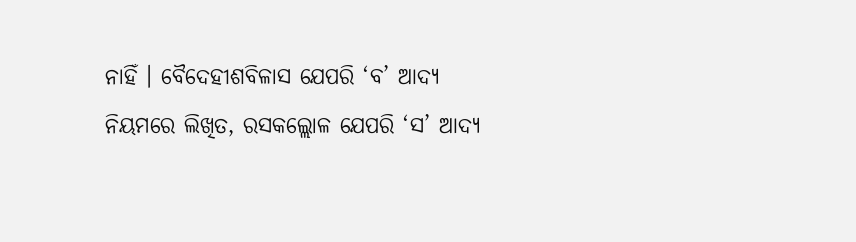ନାହିଁ । ବୈଦେହୀଶବିଳାସ ଯେପରି ‘ବ’ ଆଦ୍ୟ ନିୟମରେ ଲିଖିତ, ରସକଲ୍ଲୋଳ ଯେପରି ‘ସ’ ଆଦ୍ୟ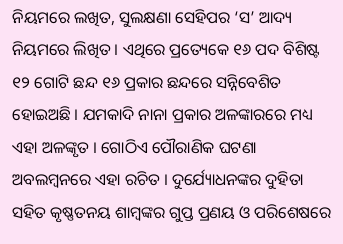ନିୟମରେ ଲଖିତ, ସୁଲକ୍ଷଣା ସେହିପର ‘ସ’ ଆଦ୍ୟ ନିୟମରେ ଲିଖିତ । ଏଥିରେ ପ୍ରତ୍ୟେକେ ୧୬ ପଦ ବିଶିଷ୍ଟ ୧୨ ଗୋଟି ଛନ୍ଦ ୧୬ ପ୍ରକାର ଛନ୍ଦରେ ସନ୍ନିବେଶିତ ହୋଇଅଛି । ଯମକାଦି ନାନା ପ୍ରକାର ଅଳଙ୍କାରରେ ମଧ୍ୟ ଏହା ଅଳଙ୍କୃତ । ଗୋଠିଏ ପୌରାଣିକ ଘଟଣା ଅବଲମ୍ବନରେ ଏହା ରଚିତ । ଦୁର୍ଯ୍ୟୋଧନଙ୍କର ଦୁହିତା ସହିତ କୃଷ୍ଣତନୟ ଶାମ୍ବଙ୍କର ଗୁପ୍ତ ପ୍ରଣୟ ଓ ପରିଶେଷରେ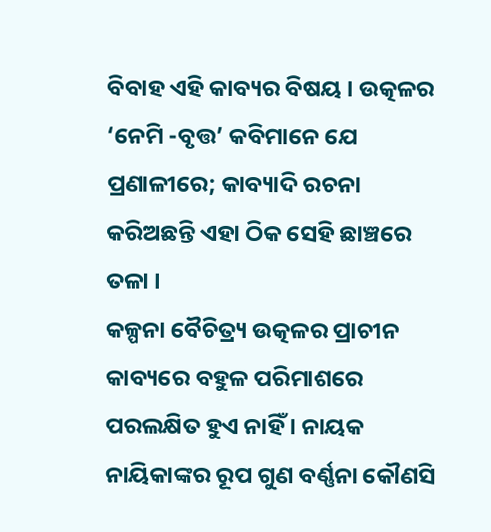ବିବାହ ଏହି କାବ୍ୟର ବିଷୟ । ଉତ୍କଳର ‘ନେମି -ବୃତ୍ତ’ କବିମାନେ ଯେ ପ୍ରଣାଳୀରେ; କାବ୍ୟାଦି ରଚନା କରିଅଛନ୍ତି ଏହା ଠିକ ସେହି ଛାଞ୍ଚରେ ତଳା ।
କଳ୍ପନା ବୈଚିତ୍ର୍ୟ ଉତ୍କଳର ପ୍ରାଚୀନ କାବ୍ୟରେ ବହୁଳ ପରିମାଶରେ ପରଲକ୍ଷିତ ହୁଏ ନାହିଁ । ନାୟକ ନାୟିକାଙ୍କର ରୂପ ଗୁଣ ବର୍ଣ୍ଣନା କୌଣସି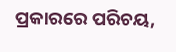ପ୍ରକାରରେ ପରିଚୟ,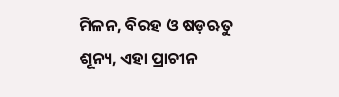ମିଳନ, ବିରହ ଓ ଷଡ଼ଋତୁ ଶୂନ୍ୟ, ଏହା ପ୍ରାଚୀନ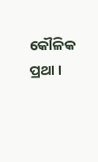କୌଳିକ ପ୍ରଥା ।